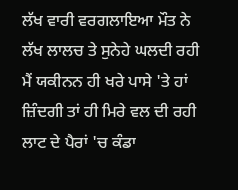ਲੱਖ ਵਾਰੀ ਵਰਗਲਾਇਆ ਮੌਤ ਨੇ
ਲੱਖ ਲਾਲਚ ਤੇ ਸੁਨੇਹੇ ਘਲਦੀ ਰਹੀ
ਮੈਂ ਯਕੀਨਨ ਹੀ ਖਰੇ ਪਾਸੇ 'ਤੇ ਹਾਂ
ਜ਼ਿੰਦਗੀ ਤਾਂ ਹੀ ਮਿਰੇ ਵਲ ਦੀ ਰਹੀ
ਲਾਟ ਦੇ ਪੈਰਾਂ 'ਚ ਕੰਡਾ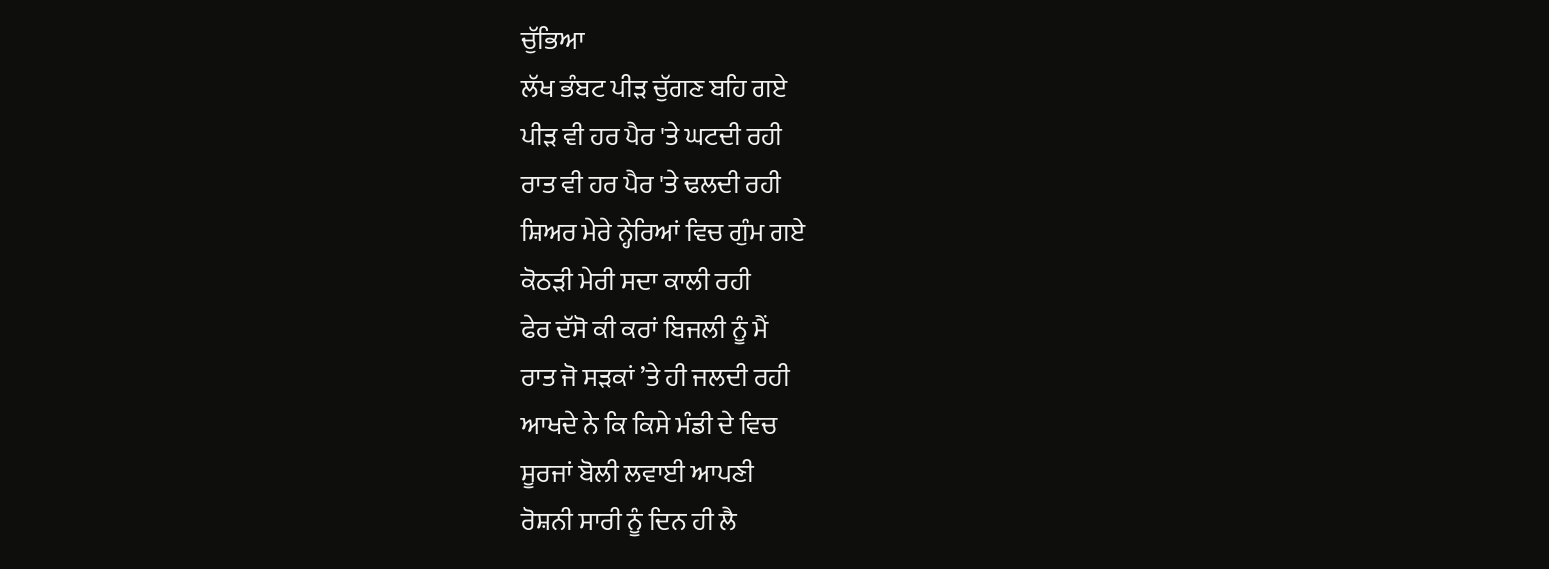ਚੁੱਭਿਆ
ਲੱਖ ਭੰਬਟ ਪੀੜ ਚੁੱਗਣ ਬਹਿ ਗਏ
ਪੀੜ ਵੀ ਹਰ ਪੈਰ 'ਤੇ ਘਟਦੀ ਰਹੀ
ਰਾਤ ਵੀ ਹਰ ਪੈਰ 'ਤੇ ਢਲਦੀ ਰਹੀ
ਸ਼ਿਅਰ ਮੇਰੇ ਨ੍ਹੇਰਿਆਂ ਵਿਚ ਗੁੰਮ ਗਏ
ਕੋਠੜੀ ਮੇਰੀ ਸਦਾ ਕਾਲੀ ਰਹੀ
ਫੇਰ ਦੱਸੋ ਕੀ ਕਰਾਂ ਬਿਜਲੀ ਨੂੰ ਮੈਂ
ਰਾਤ ਜੋ ਸੜਕਾਂ ’ਤੇ ਹੀ ਜਲਦੀ ਰਹੀ
ਆਖਦੇ ਨੇ ਕਿ ਕਿਸੇ ਮੰਡੀ ਦੇ ਵਿਚ
ਸੂਰਜਾਂ ਬੋਲੀ ਲਵਾਈ ਆਪਣੀ
ਰੋਸ਼ਨੀ ਸਾਰੀ ਨੂੰ ਦਿਨ ਹੀ ਲੈ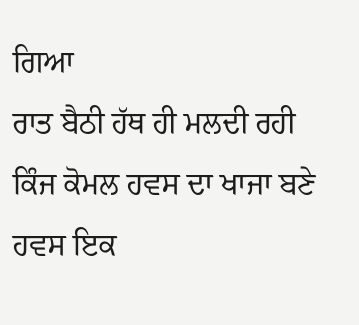ਗਿਆ
ਰਾਤ ਬੈਠੀ ਹੱਥ ਹੀ ਮਲਦੀ ਰਹੀ
ਕਿੰਜ ਕੋਮਲ ਹਵਸ ਦਾ ਖਾਜਾ ਬਣੇ
ਹਵਸ ਇਕ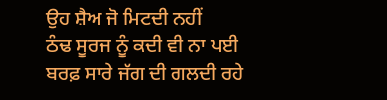ਉਹ ਸ਼ੈਅ ਜੋ ਮਿਟਦੀ ਨਹੀਂ
ਠੰਢ ਸੂਰਜ ਨੂੰ ਕਦੀ ਵੀ ਨਾ ਪਈ
ਬਰਫ਼ ਸਾਰੇ ਜੱਗ ਦੀ ਗਲਦੀ ਰਹੇ